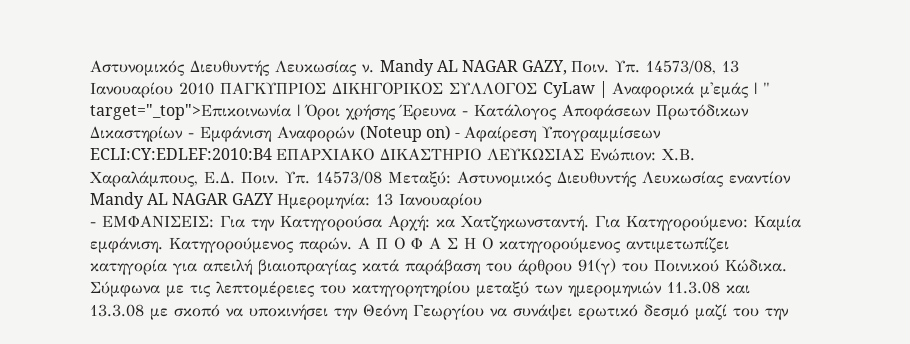Αστυνομικός Διευθυντής Λευκωσίας ν. Mandy AL NAGAR GAZY, Ποιν. Υπ. 14573/08, 13 Iανουαρίου 2010 ΠΑΓΚΥΠΡΙΟΣ ΔΙΚΗΓΟΡΙΚΟΣ ΣΥΛΛΟΓΟΣ CyLaw | Αναφορικά μ'εμάς | " target="_top">Επικοινωνία | Όροι χρήσης Έρευνα - Κατάλογος Αποφάσεων Πρωτόδικων Δικαστηρίων - Εμφάνιση Αναφορών (Noteup on) - Αφαίρεση Υπογραμμίσεων ECLI:CY:EDLEF:2010:B4 ΕΠΑΡΧΙΑΚΟ ΔΙΚΑΣΤΗΡΙΟ ΛΕΥΚΩΣΙΑΣ Ενώπιον: Χ.Β. Χαραλάμπους, Ε.Δ. Ποιν. Υπ. 14573/08 Μεταξύ: Αστυνομικός Διευθυντής Λευκωσίας εναντίον Mandy AL NAGAR GAZY Ημερομηνία: 13 Iανουαρίου
- ΕΜΦΑΝΙΣΕΙΣ: Για την Κατηγορούσα Αρχή: κα Χατζηκωνσταντή. Για Κατηγορούμενο: Καμία εμφάνιση. Κατηγορούμενος παρών. Α Π Ο Φ Α Σ Η Ο κατηγορούμενος αντιμετωπίζει κατηγορία για απειλή βιαιοπραγίας κατά παράβαση του άρθρου 91(γ) του Ποινικού Κώδικα. Σύμφωνα με τις λεπτομέρειες του κατηγορητηρίου μεταξύ των ημερομηνιών 11.3.08 και 13.3.08 με σκοπό να υποκινήσει την Θεόνη Γεωργίου να συνάψει ερωτικό δεσμό μαζί του την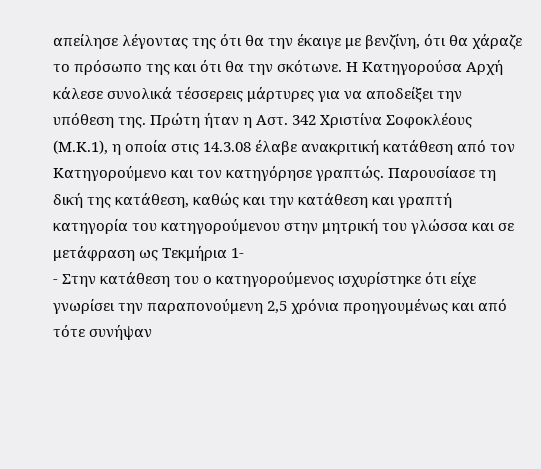απείλησε λέγοντας της ότι θα την έκαιγε με βενζίνη, ότι θα χάραζε το πρόσωπο της και ότι θα την σκότωνε. Η Κατηγορούσα Αρχή κάλεσε συνολικά τέσσερεις μάρτυρες για να αποδείξει την υπόθεση της. Πρώτη ήταν η Αστ. 342 Χριστίνα Σοφοκλέους (Μ.Κ.1), η οποία στις 14.3.08 έλαβε ανακριτική κατάθεση από τον Κατηγορούμενο και τον κατηγόρησε γραπτώς. Παρουσίασε τη δική της κατάθεση, καθώς και την κατάθεση και γραπτή κατηγορία του κατηγορούμενου στην μητρική του γλώσσα και σε μετάφραση ως Τεκμήρια 1-
- Στην κατάθεση του ο κατηγορούμενος ισχυρίστηκε ότι είχε γνωρίσει την παραπονούμενη 2,5 χρόνια προηγουμένως και από τότε συνήψαν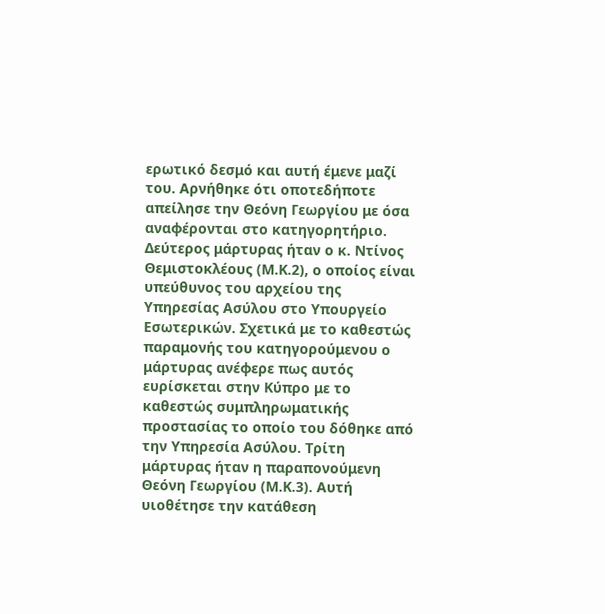ερωτικό δεσμό και αυτή έμενε μαζί του. Αρνήθηκε ότι οποτεδήποτε απείλησε την Θεόνη Γεωργίου με όσα αναφέρονται στο κατηγορητήριο. Δεύτερος μάρτυρας ήταν ο κ. Ντίνος Θεμιστοκλέους (Μ.Κ.2), ο οποίος είναι υπεύθυνος του αρχείου της Υπηρεσίας Ασύλου στο Υπουργείο Εσωτερικών. Σχετικά με το καθεστώς παραμονής του κατηγορούμενου ο μάρτυρας ανέφερε πως αυτός ευρίσκεται στην Κύπρο με το καθεστώς συμπληρωματικής προστασίας το οποίο του δόθηκε από την Υπηρεσία Ασύλου. Τρίτη μάρτυρας ήταν η παραπονούμενη Θεόνη Γεωργίου (Μ.Κ.3). Αυτή υιοθέτησε την κατάθεση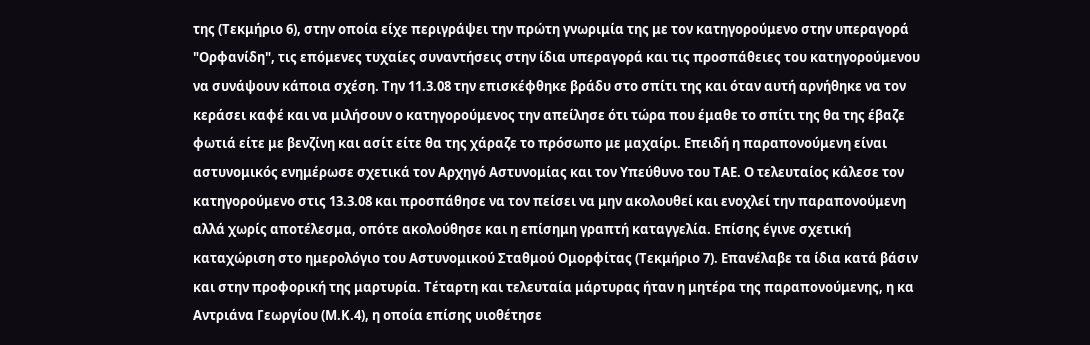της (Τεκμήριο 6), στην οποία είχε περιγράψει την πρώτη γνωριμία της με τον κατηγορούμενο στην υπεραγορά "Ορφανίδη", τις επόμενες τυχαίες συναντήσεις στην ίδια υπεραγορά και τις προσπάθειες του κατηγορούμενου να συνάψουν κάποια σχέση. Την 11.3.08 την επισκέφθηκε βράδυ στο σπίτι της και όταν αυτή αρνήθηκε να τον κεράσει καφέ και να μιλήσουν ο κατηγορούμενος την απείλησε ότι τώρα που έμαθε το σπίτι της θα της έβαζε φωτιά είτε με βενζίνη και ασίτ είτε θα της χάραζε το πρόσωπο με μαχαίρι. Επειδή η παραπονούμενη είναι αστυνομικός ενημέρωσε σχετικά τον Αρχηγό Αστυνομίας και τον Υπεύθυνο του ΤΑΕ. Ο τελευταίος κάλεσε τον κατηγορούμενο στις 13.3.08 και προσπάθησε να τον πείσει να μην ακολουθεί και ενοχλεί την παραπονούμενη αλλά χωρίς αποτέλεσμα, οπότε ακολούθησε και η επίσημη γραπτή καταγγελία. Επίσης έγινε σχετική καταχώριση στο ημερολόγιο του Αστυνομικού Σταθμού Ομορφίτας (Τεκμήριο 7). Επανέλαβε τα ίδια κατά βάσιν και στην προφορική της μαρτυρία. Τέταρτη και τελευταία μάρτυρας ήταν η μητέρα της παραπονούμενης, η κα Αντριάνα Γεωργίου (Μ.Κ.4), η οποία επίσης υιοθέτησε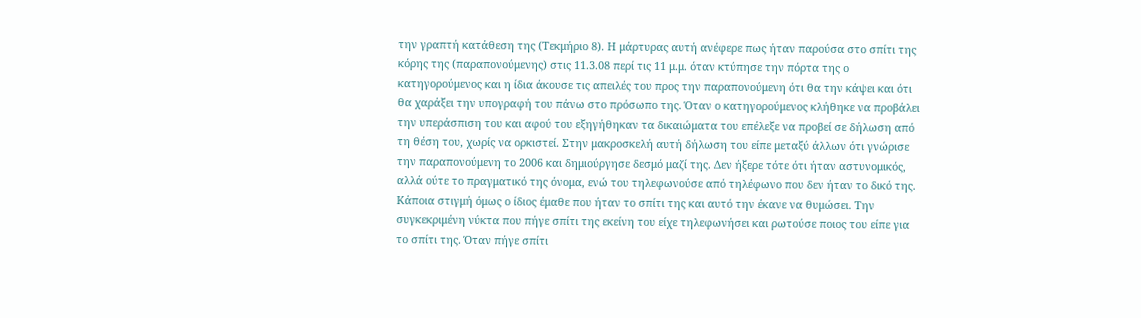την γραπτή κατάθεση της (Τεκμήριο 8). Η μάρτυρας αυτή ανέφερε πως ήταν παρούσα στο σπίτι της κόρης της (παραπονούμενης) στις 11.3.08 περί τις 11 μ.μ. όταν κτύπησε την πόρτα της ο κατηγορούμενος και η ίδια άκουσε τις απειλές του προς την παραπονούμενη ότι θα την κάψει και ότι θα χαράξει την υπογραφή του πάνω στο πρόσωπο της. Όταν ο κατηγορούμενος κλήθηκε να προβάλει την υπεράσπιση του και αφού του εξηγήθηκαν τα δικαιώματα του επέλεξε να προβεί σε δήλωση από τη θέση του, χωρίς να ορκιστεί. Στην μακροσκελή αυτή δήλωση του είπε μεταξύ άλλων ότι γνώρισε την παραπονούμενη το 2006 και δημιούργησε δεσμό μαζί της. Δεν ήξερε τότε ότι ήταν αστυνομικός, αλλά ούτε το πραγματικό της όνομα, ενώ του τηλεφωνούσε από τηλέφωνο που δεν ήταν το δικό της. Κάποια στιγμή όμως ο ίδιος έμαθε που ήταν το σπίτι της και αυτό την έκανε να θυμώσει. Την συγκεκριμένη νύκτα που πήγε σπίτι της εκείνη του είχε τηλεφωνήσει και ρωτούσε ποιος του είπε για το σπίτι της. Όταν πήγε σπίτι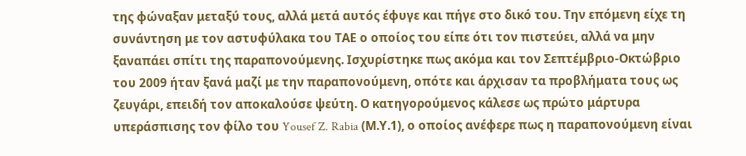της φώναξαν μεταξύ τους, αλλά μετά αυτός έφυγε και πήγε στο δικό του. Την επόμενη είχε τη συνάντηση με τον αστυφύλακα του ΤΑΕ ο οποίος του είπε ότι τον πιστεύει, αλλά να μην ξαναπάει σπίτι της παραπονούμενης. Ισχυρίστηκε πως ακόμα και τον Σεπτέμβριο-Οκτώβριο του 2009 ήταν ξανά μαζί με την παραπονούμενη, οπότε και άρχισαν τα προβλήματα τους ως ζευγάρι, επειδή τον αποκαλούσε ψεύτη. Ο κατηγορούμενος κάλεσε ως πρώτο μάρτυρα υπεράσπισης τον φίλο του Yousef Z. Rabia (Μ.Υ.1), ο οποίος ανέφερε πως η παραπονούμενη είναι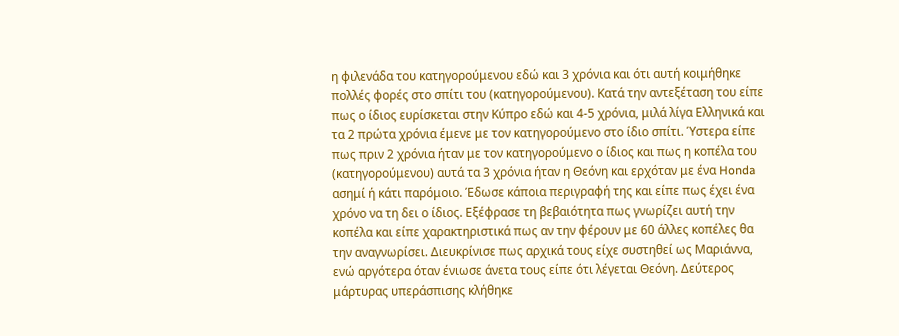η φιλενάδα του κατηγορούμενου εδώ και 3 χρόνια και ότι αυτή κοιμήθηκε πολλές φορές στο σπίτι του (κατηγορούμενου). Κατά την αντεξέταση του είπε πως ο ίδιος ευρίσκεται στην Κύπρο εδώ και 4-5 χρόνια, μιλά λίγα Ελληνικά και τα 2 πρώτα χρόνια έμενε με τον κατηγορούμενο στο ίδιο σπίτι. Ύστερα είπε πως πριν 2 χρόνια ήταν με τον κατηγορούμενο ο ίδιος και πως η κοπέλα του (κατηγορούμενου) αυτά τα 3 χρόνια ήταν η Θεόνη και ερχόταν με ένα Honda ασημί ή κάτι παρόμοιο. Έδωσε κάποια περιγραφή της και είπε πως έχει ένα χρόνο να τη δει ο ίδιος. Εξέφρασε τη βεβαιότητα πως γνωρίζει αυτή την κοπέλα και είπε χαρακτηριστικά πως αν την φέρουν με 60 άλλες κοπέλες θα την αναγνωρίσει. Διευκρίνισε πως αρχικά τους είχε συστηθεί ως Μαριάννα, ενώ αργότερα όταν ένιωσε άνετα τους είπε ότι λέγεται Θεόνη. Δεύτερος μάρτυρας υπεράσπισης κλήθηκε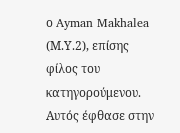ο Ayman Makhalea (Μ.Υ.2), επίσης φίλος του κατηγορούμενου. Αυτός έφθασε στην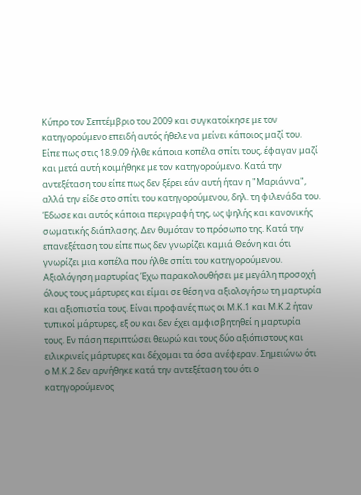Κύπρο τον Σεπτέμβριο του 2009 και συγκατοίκησε με τον κατηγορούμενο επειδή αυτός ήθελε να μείνει κάποιος μαζί του. Είπε πως στις 18.9.09 ήλθε κάποια κοπέλα σπίτι τους, έφαγαν μαζί και μετά αυτή κοιμήθηκε με τον κατηγορούμενο. Κατά την αντεξέταση του είπε πως δεν ξέρει εάν αυτή ήταν η "Μαριάννα", αλλά την είδε στο σπίτι του κατηγορούμενου, δηλ. τη φιλενάδα του. Έδωσε και αυτός κάποια περιγραφή της, ως ψηλής και κανονικής σωματικής διάπλασης. Δεν θυμόταν το πρόσωπο της. Κατά την επανεξέταση του είπε πως δεν γνωρίζει καμιά Θεόνη και ότι γνωρίζει μια κοπέλα που ήλθε σπίτι του κατηγορούμενου. Αξιολόγηση μαρτυρίας Έχω παρακολουθήσει με μεγάλη προσοχή όλους τους μάρτυρες και είμαι σε θέση να αξιολογήσω τη μαρτυρία και αξιοπιστία τους. Είναι προφανές πως οι Μ.Κ.1 και Μ.Κ.2 ήταν τυπικοί μάρτυρες, εξ ου και δεν έχει αμφισβητηθεί η μαρτυρία τους. Εν πάση περιπτώσει θεωρώ και τους δύο αξιόπιστους και ειλικρινείς μάρτυρες και δέχομαι τα όσα ανέφεραν. Σημειώνω ότι ο Μ.Κ.2 δεν αρνήθηκε κατά την αντεξέταση του ότι ο κατηγορούμενος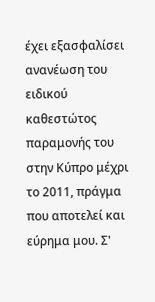έχει εξασφαλίσει ανανέωση του ειδικού καθεστώτος παραμονής του στην Κύπρο μέχρι το 2011, πράγμα που αποτελεί και εύρημα μου. Σ'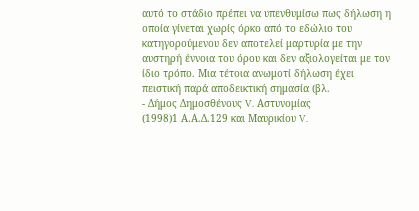αυτό το στάδιο πρέπει να υπενθυμίσω πως δήλωση η οποία γίνεται χωρίς όρκο από το εδώλιο του κατηγορούμενου δεν αποτελεί μαρτυρία με την αυστηρή έννοια του όρου και δεν αξιολογείται με τον ίδιο τρόπο. Μια τέτοια ανωμοτί δήλωση έχει πειστική παρά αποδεικτική σημασία (βλ.
- Δήμος Δημοσθένους V. Αστυνομίας
(1998)1 Α.Α.Δ.129 και Μαυρικίου V.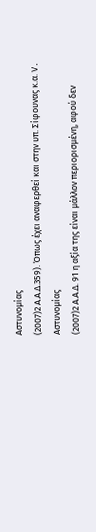Αστυνομίας
(2007)2 Α.Α.Δ.359). Όπως έχει αναφερθεί και στην υπ. Σίφουνας κ.α. V. Αστυνομίας
(2007)2 Α.Α.Δ. 91 η αξία της είναι μάλλον περιορισμένη, αφού δεν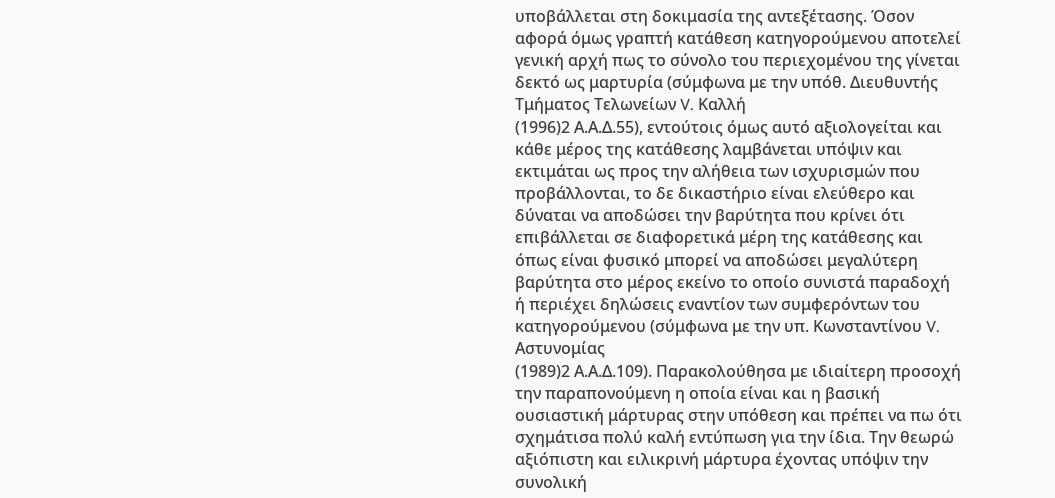υποβάλλεται στη δοκιμασία της αντεξέτασης. Όσον αφορά όμως γραπτή κατάθεση κατηγορούμενου αποτελεί γενική αρχή πως το σύνολο του περιεχομένου της γίνεται δεκτό ως μαρτυρία (σύμφωνα με την υπόθ. Διευθυντής Τμήματος Τελωνείων V. Καλλή
(1996)2 Α.Α.Δ.55), εντούτοις όμως αυτό αξιολογείται και κάθε μέρος της κατάθεσης λαμβάνεται υπόψιν και εκτιμάται ως προς την αλήθεια των ισχυρισμών που προβάλλονται, το δε δικαστήριο είναι ελεύθερο και δύναται να αποδώσει την βαρύτητα που κρίνει ότι επιβάλλεται σε διαφορετικά μέρη της κατάθεσης και όπως είναι φυσικό μπορεί να αποδώσει μεγαλύτερη βαρύτητα στο μέρος εκείνο το οποίο συνιστά παραδοχή ή περιέχει δηλώσεις εναντίον των συμφερόντων του κατηγορούμενου (σύμφωνα με την υπ. Κωνσταντίνου V. Αστυνομίας
(1989)2 Α.Α.Δ.109). Παρακολούθησα με ιδιαίτερη προσοχή την παραπονούμενη η οποία είναι και η βασική ουσιαστική μάρτυρας στην υπόθεση και πρέπει να πω ότι σχημάτισα πολύ καλή εντύπωση για την ίδια. Την θεωρώ αξιόπιστη και ειλικρινή μάρτυρα έχοντας υπόψιν την συνολική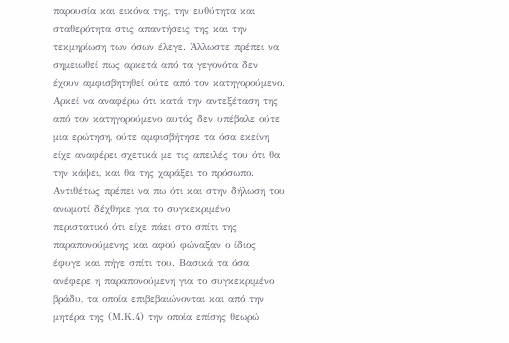παρουσία και εικόνα της, την ευθύτητα και σταθερότητα στις απαντήσεις της και την τεκμηρίωση των όσων έλεγε. Άλλωστε πρέπει να σημειωθεί πως αρκετά από τα γεγονότα δεν έχουν αμφισβητηθεί ούτε από τον κατηγορούμενο. Αρκεί να αναφέρω ότι κατά την αντεξέταση της από τον κατηγορούμενο αυτός δεν υπέβαλε ούτε μια ερώτηση, ούτε αμφισβήτησε τα όσα εκείνη είχε αναφέρει σχετικά με τις απειλές του ότι θα την κάψει, και θα της χαράξει το πρόσωπο. Αντιθέτως πρέπει να πω ότι και στην δήλωση του ανωμοτί δέχθηκε για το συγκεκριμένο περιστατικό ότι είχε πάει στο σπίτι της παραπονούμενης και αφού φώναξαν ο ίδιος έφυγε και πήγε σπίτι του. Βασικά τα όσα ανέφερε η παραπονούμενη για το συγκεκριμένο βράδυ, τα οποία επιβεβαιώνονται και από την μητέρα της (Μ.Κ.4) την οποία επίσης θεωρώ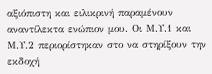αξιόπιστη και ειλικρινή παραμένουν αναντίλεκτα ενώπιον μου. Οι Μ.Υ.1 και Μ.Υ.2 περιορίστηκαν στο να στηρίξουν την εκδοχή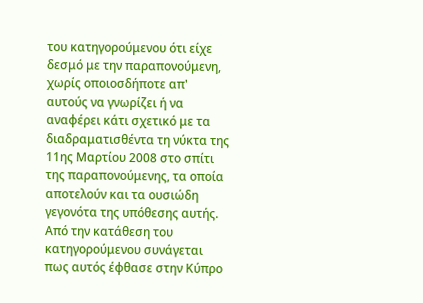του κατηγορούμενου ότι είχε δεσμό με την παραπονούμενη, χωρίς οποιοσδήποτε απ' αυτούς να γνωρίζει ή να αναφέρει κάτι σχετικό με τα διαδραματισθέντα τη νύκτα της 11ης Μαρτίου 2008 στο σπίτι της παραπονούμενης, τα οποία αποτελούν και τα ουσιώδη γεγονότα της υπόθεσης αυτής. Από την κατάθεση του κατηγορούμενου συνάγεται πως αυτός έφθασε στην Κύπρο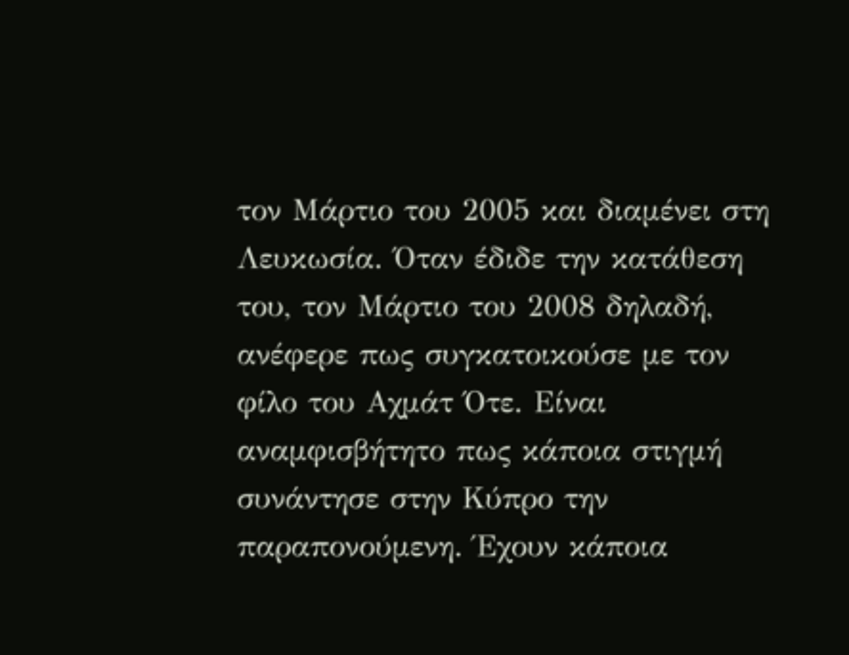τον Μάρτιο του 2005 και διαμένει στη Λευκωσία. Όταν έδιδε την κατάθεση του, τον Μάρτιο του 2008 δηλαδή, ανέφερε πως συγκατοικούσε με τον φίλο του Αχμάτ Ότε. Είναι αναμφισβήτητο πως κάποια στιγμή συνάντησε στην Κύπρο την παραπονούμενη. Έχουν κάποια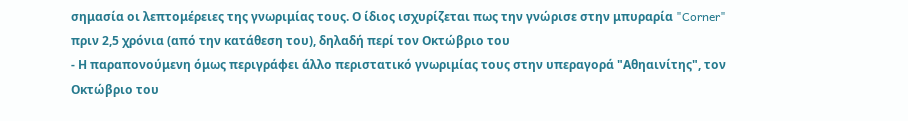σημασία οι λεπτομέρειες της γνωριμίας τους. Ο ίδιος ισχυρίζεται πως την γνώρισε στην μπυραρία "Corner" πριν 2,5 χρόνια (από την κατάθεση του), δηλαδή περί τον Οκτώβριο του
- Η παραπονούμενη όμως περιγράφει άλλο περιστατικό γνωριμίας τους στην υπεραγορά "Αθηαινίτης", τον Οκτώβριο του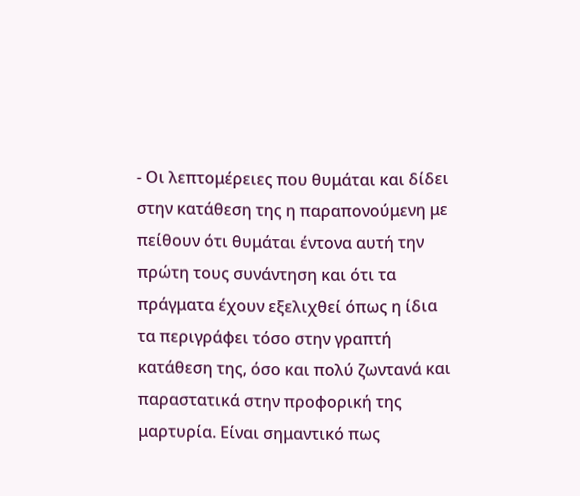- Οι λεπτομέρειες που θυμάται και δίδει στην κατάθεση της η παραπονούμενη με πείθουν ότι θυμάται έντονα αυτή την πρώτη τους συνάντηση και ότι τα πράγματα έχουν εξελιχθεί όπως η ίδια τα περιγράφει τόσο στην γραπτή κατάθεση της, όσο και πολύ ζωντανά και παραστατικά στην προφορική της μαρτυρία. Είναι σημαντικό πως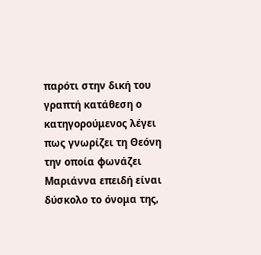παρότι στην δική του γραπτή κατάθεση ο κατηγορούμενος λέγει πως γνωρίζει τη Θεόνη την οποία φωνάζει Μαριάννα επειδή είναι δύσκολο το όνομα της,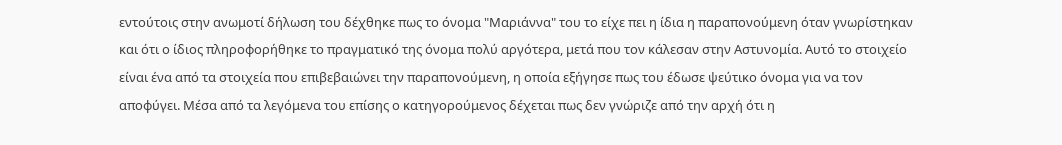εντούτοις στην ανωμοτί δήλωση του δέχθηκε πως το όνομα "Μαριάννα" του το είχε πει η ίδια η παραπονούμενη όταν γνωρίστηκαν και ότι ο ίδιος πληροφορήθηκε το πραγματικό της όνομα πολύ αργότερα, μετά που τον κάλεσαν στην Αστυνομία. Αυτό το στοιχείο είναι ένα από τα στοιχεία που επιβεβαιώνει την παραπονούμενη, η οποία εξήγησε πως του έδωσε ψεύτικο όνομα για να τον αποφύγει. Μέσα από τα λεγόμενα του επίσης ο κατηγορούμενος δέχεται πως δεν γνώριζε από την αρχή ότι η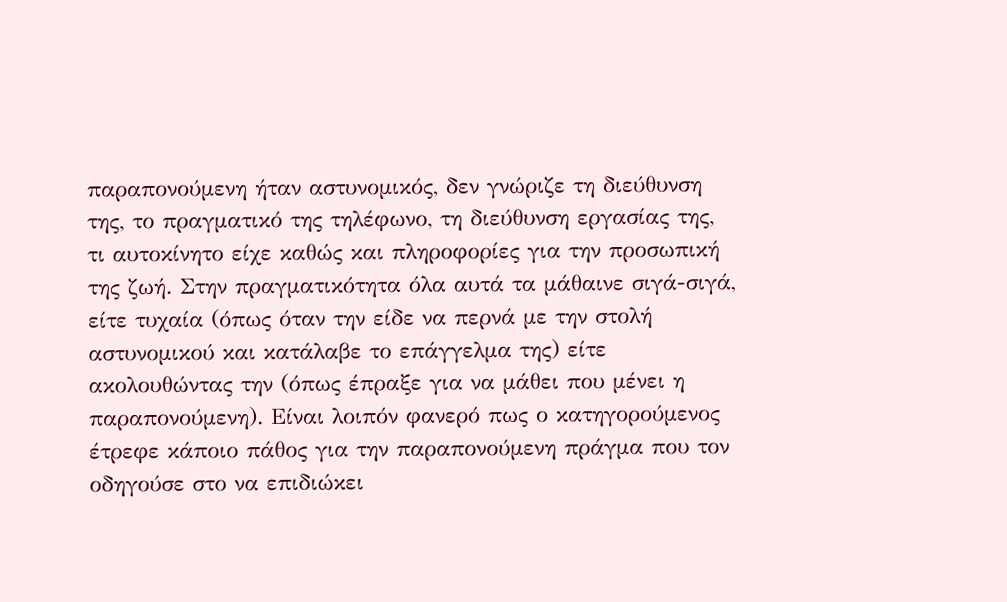παραπονούμενη ήταν αστυνομικός, δεν γνώριζε τη διεύθυνση της, το πραγματικό της τηλέφωνο, τη διεύθυνση εργασίας της, τι αυτοκίνητο είχε καθώς και πληροφορίες για την προσωπική της ζωή. Στην πραγματικότητα όλα αυτά τα μάθαινε σιγά-σιγά, είτε τυχαία (όπως όταν την είδε να περνά με την στολή αστυνομικού και κατάλαβε το επάγγελμα της) είτε ακολουθώντας την (όπως έπραξε για να μάθει που μένει η παραπονούμενη). Είναι λοιπόν φανερό πως ο κατηγορούμενος έτρεφε κάποιο πάθος για την παραπονούμενη πράγμα που τον οδηγούσε στο να επιδιώκει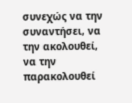συνεχώς να την συναντήσει, να την ακολουθεί, να την παρακολουθεί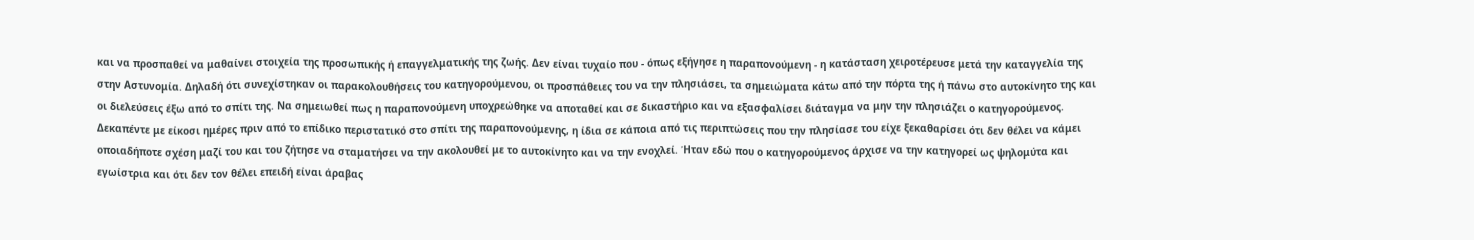και να προσπαθεί να μαθαίνει στοιχεία της προσωπικής ή επαγγελματικής της ζωής. Δεν είναι τυχαίο που - όπως εξήγησε η παραπονούμενη - η κατάσταση χειροτέρευσε μετά την καταγγελία της στην Αστυνομία. Δηλαδή ότι συνεχίστηκαν οι παρακολουθήσεις του κατηγορούμενου, οι προσπάθειες του να την πλησιάσει, τα σημειώματα κάτω από την πόρτα της ή πάνω στο αυτοκίνητο της και οι διελεύσεις έξω από το σπίτι της. Να σημειωθεί πως η παραπονούμενη υποχρεώθηκε να αποταθεί και σε δικαστήριο και να εξασφαλίσει διάταγμα να μην την πλησιάζει ο κατηγορούμενος. Δεκαπέντε με είκοσι ημέρες πριν από το επίδικο περιστατικό στο σπίτι της παραπονούμενης, η ίδια σε κάποια από τις περιπτώσεις που την πλησίασε του είχε ξεκαθαρίσει ότι δεν θέλει να κάμει οποιαδήποτε σχέση μαζί του και του ζήτησε να σταματήσει να την ακολουθεί με το αυτοκίνητο και να την ενοχλεί. Ήταν εδώ που ο κατηγορούμενος άρχισε να την κατηγορεί ως ψηλομύτα και εγωίστρια και ότι δεν τον θέλει επειδή είναι άραβας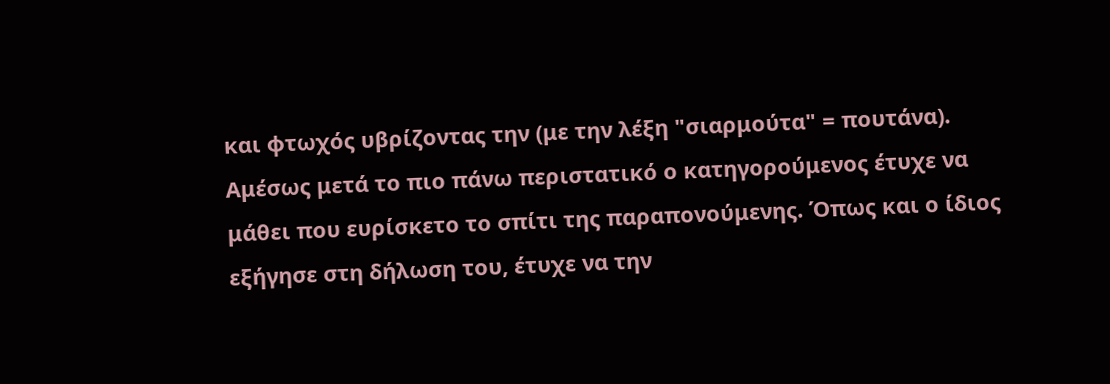και φτωχός υβρίζοντας την (με την λέξη "σιαρμούτα" = πουτάνα). Αμέσως μετά το πιο πάνω περιστατικό ο κατηγορούμενος έτυχε να μάθει που ευρίσκετο το σπίτι της παραπονούμενης. Όπως και ο ίδιος εξήγησε στη δήλωση του, έτυχε να την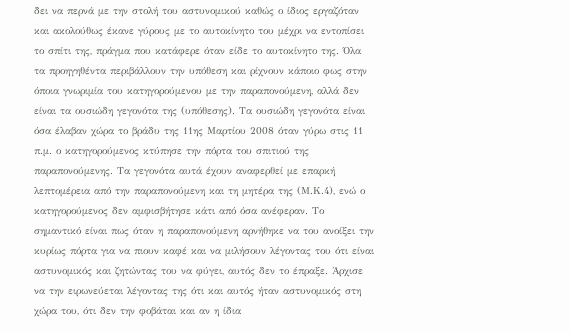δει να περνά με την στολή του αστυνομικού καθώς ο ίδιος εργαζόταν και ακολούθως έκανε γύρους με το αυτοκίνητο του μέχρι να εντοπίσει το σπίτι της, πράγμα που κατάφερε όταν είδε το αυτοκίνητο της. Όλα τα προηγηθέντα περιβάλλουν την υπόθεση και ρίχνουν κάποιο φως στην όποια γνωριμία του κατηγορούμενου με την παραπονούμενη, αλλά δεν είναι τα ουσιώδη γεγονότα της (υπόθεσης). Τα ουσιώδη γεγονότα είναι όσα έλαβαν χώρα το βράδυ της 11ης Μαρτίου 2008 όταν γύρω στις 11 π.μ. ο κατηγορούμενος κτύπησε την πόρτα του σπιτιού της παραπονούμενης. Τα γεγονότα αυτά έχουν αναφερθεί με επαρκή λεπτομέρεια από την παραπονούμενη και τη μητέρα της (Μ.Κ.4), ενώ ο κατηγορούμενος δεν αμφισβήτησε κάτι από όσα ανέφεραν. Το σημαντικό είναι πως όταν η παραπονούμενη αρνήθηκε να του ανοίξει την κυρίως πόρτα για να πιουν καφέ και να μιλήσουν λέγοντας του ότι είναι αστυνομικός και ζητώντας του να φύγει, αυτός δεν το έπραξε. Άρχισε να την ειρωνεύεται λέγοντας της ότι και αυτός ήταν αστυνομικός στη χώρα του, ότι δεν την φοβάται και αν η ίδια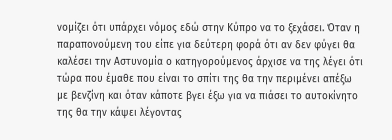νομίζει ότι υπάρχει νόμος εδώ στην Κύπρο να το ξεχάσει. Όταν η παραπονούμενη του είπε για δεύτερη φορά ότι αν δεν φύγει θα καλέσει την Αστυνομία ο κατηγορούμενος άρχισε να της λέγει ότι τώρα που έμαθε που είναι το σπίτι της θα την περιμένει απέξω με βενζίνη και όταν κάποτε βγει έξω για να πιάσει το αυτοκίνητο της θα την κάψει λέγοντας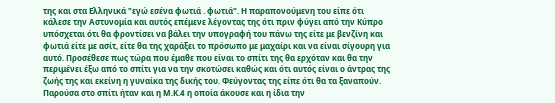της και στα Ελληνικά "εγώ εσένα φωτιά . φωτιά". Η παραπονούμενη του είπε ότι κάλεσε την Αστυνομία και αυτός επέμενε λέγοντας της ότι πριν φύγει από την Κύπρο υπόσχεται ότι θα φροντίσει να βάλει την υπογραφή του πάνω της είτε με βενζίνη και φωτιά είτε με ασίτ, είτε θα της χαράξει το πρόσωπο με μαχαίρι και να είναι σίγουρη για αυτό. Προσέθεσε πως τώρα που έμαθε που είναι το σπίτι της θα ερχόταν και θα την περιμένει έξω από το σπίτι για να την σκοτώσει καθώς και ότι αυτός είναι ο άντρας της ζωής της και εκείνη η γυναίκα της δικής του. Φεύγοντας της είπε ότι θα τα ξαναπούν. Παρούσα στο σπίτι ήταν και η Μ.Κ.4 η οποία άκουσε και η ίδια την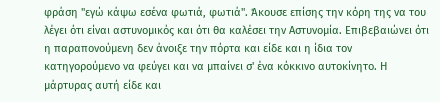φράση "εγώ κάψω εσένα φωτιά, φωτιά". Άκουσε επίσης την κόρη της να του λέγει ότι είναι αστυνομικός και ότι θα καλέσει την Αστυνομία. Επιβεβαιώνει ότι η παραπονούμενη δεν άνοιξε την πόρτα και είδε και η ίδια τον κατηγορούμενο να φεύγει και να μπαίνει σ' ένα κόκκινο αυτοκίνητο. Η μάρτυρας αυτή είδε και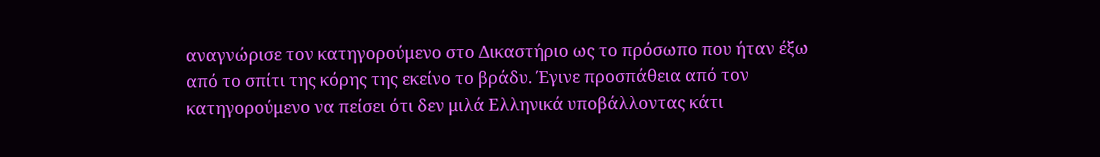αναγνώρισε τον κατηγορούμενο στο Δικαστήριο ως το πρόσωπο που ήταν έξω από το σπίτι της κόρης της εκείνο το βράδυ. Έγινε προσπάθεια από τον κατηγορούμενο να πείσει ότι δεν μιλά Ελληνικά υποβάλλοντας κάτι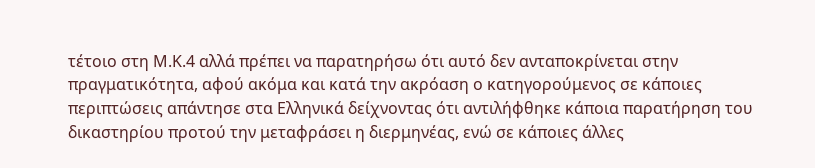τέτοιο στη Μ.Κ.4 αλλά πρέπει να παρατηρήσω ότι αυτό δεν ανταποκρίνεται στην πραγματικότητα, αφού ακόμα και κατά την ακρόαση ο κατηγορούμενος σε κάποιες περιπτώσεις απάντησε στα Ελληνικά δείχνοντας ότι αντιλήφθηκε κάποια παρατήρηση του δικαστηρίου προτού την μεταφράσει η διερμηνέας, ενώ σε κάποιες άλλες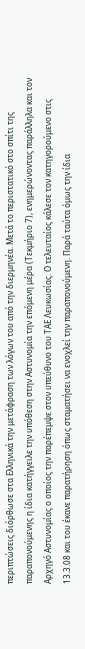περιπτώσεις διόρθωσε στα Ελληνικά την μετάφραση των λόγων του από την διερμηνέα. Μετά το περιστατικό στο σπίτι της παραπονούμενης η ίδια κατήγγειλε την υπόθεση στην Αστυνομία την επόμενη μέρα (Τεκμήριο 7), ενημερώνοντας παράλληλα και τον Αρχηγό Αστυνομίας ο οποίος την παρέπεμψε στον υπεύθυνο του ΤΑΕ Λευκωσίας. Ο τελευταίος κάλεσε τον κατηγορούμενο στις 13.3.08 και του έκανε παρατήρηση όπως σταματήσει να ενοχλεί την παραπονούμενη. Παρά ταύτα όμως την ίδια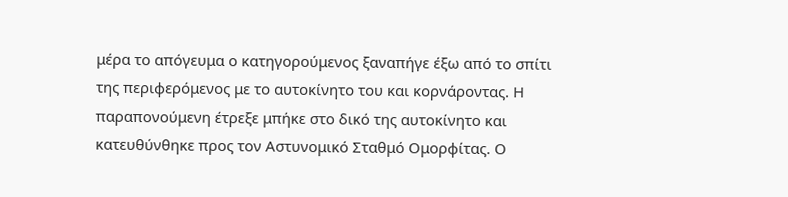μέρα το απόγευμα ο κατηγορούμενος ξαναπήγε έξω από το σπίτι της περιφερόμενος με το αυτοκίνητο του και κορνάροντας. Η παραπονούμενη έτρεξε μπήκε στο δικό της αυτοκίνητο και κατευθύνθηκε προς τον Αστυνομικό Σταθμό Ομορφίτας. Ο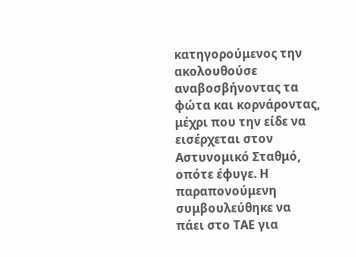κατηγορούμενος την ακολουθούσε αναβοσβήνοντας τα φώτα και κορνάροντας, μέχρι που την είδε να εισέρχεται στον Αστυνομικό Σταθμό, οπότε έφυγε. Η παραπονούμενη συμβουλεύθηκε να πάει στο ΤΑΕ για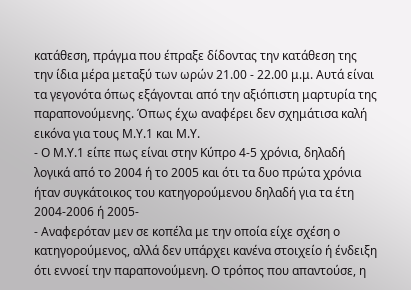κατάθεση, πράγμα που έπραξε δίδοντας την κατάθεση της την ίδια μέρα μεταξύ των ωρών 21.00 - 22.00 μ.μ. Αυτά είναι τα γεγονότα όπως εξάγονται από την αξιόπιστη μαρτυρία της παραπονούμενης. Όπως έχω αναφέρει δεν σχημάτισα καλή εικόνα για τους Μ.Υ.1 και Μ.Υ.
- Ο Μ.Υ.1 είπε πως είναι στην Κύπρο 4-5 χρόνια, δηλαδή λογικά από το 2004 ή το 2005 και ότι τα δυο πρώτα χρόνια ήταν συγκάτοικος του κατηγορούμενου δηλαδή για τα έτη 2004-2006 ή 2005-
- Αναφερόταν μεν σε κοπέλα με την οποία είχε σχέση ο κατηγορούμενος, αλλά δεν υπάρχει κανένα στοιχείο ή ένδειξη ότι εννοεί την παραπονούμενη. Ο τρόπος που απαντούσε, η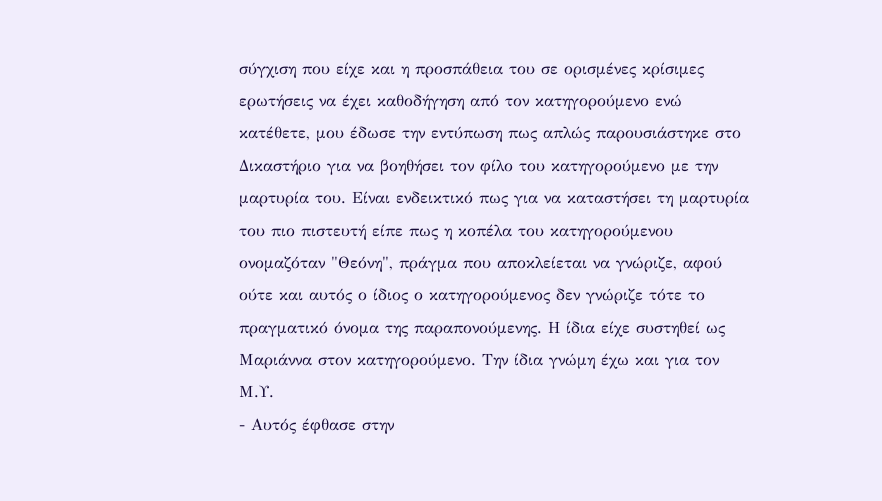σύγχιση που είχε και η προσπάθεια του σε ορισμένες κρίσιμες ερωτήσεις να έχει καθοδήγηση από τον κατηγορούμενο ενώ κατέθετε, μου έδωσε την εντύπωση πως απλώς παρουσιάστηκε στο Δικαστήριο για να βοηθήσει τον φίλο του κατηγορούμενο με την μαρτυρία του. Είναι ενδεικτικό πως για να καταστήσει τη μαρτυρία του πιο πιστευτή είπε πως η κοπέλα του κατηγορούμενου ονομαζόταν "Θεόνη", πράγμα που αποκλείεται να γνώριζε, αφού ούτε και αυτός ο ίδιος ο κατηγορούμενος δεν γνώριζε τότε το πραγματικό όνομα της παραπονούμενης. Η ίδια είχε συστηθεί ως Μαριάννα στον κατηγορούμενο. Την ίδια γνώμη έχω και για τον Μ.Υ.
- Αυτός έφθασε στην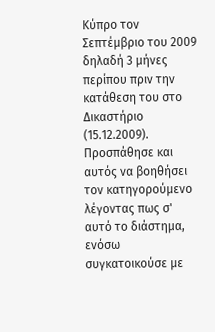Κύπρο τον Σεπτέμβριο του 2009 δηλαδή 3 μήνες περίπου πριν την κατάθεση του στο Δικαστήριο (15.12.2009). Προσπάθησε και αυτός να βοηθήσει τον κατηγορούμενο λέγοντας πως σ' αυτό το διάστημα, ενόσω συγκατοικούσε με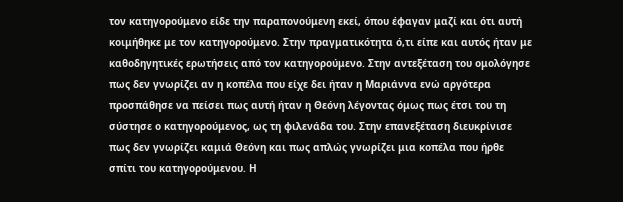τον κατηγορούμενο είδε την παραπονούμενη εκεί, όπου έφαγαν μαζί και ότι αυτή κοιμήθηκε με τον κατηγορούμενο. Στην πραγματικότητα ό,τι είπε και αυτός ήταν με καθοδηγητικές ερωτήσεις από τον κατηγορούμενο. Στην αντεξέταση του ομολόγησε πως δεν γνωρίζει αν η κοπέλα που είχε δει ήταν η Μαριάννα ενώ αργότερα προσπάθησε να πείσει πως αυτή ήταν η Θεόνη λέγοντας όμως πως έτσι του τη σύστησε ο κατηγορούμενος, ως τη φιλενάδα του. Στην επανεξέταση διευκρίνισε πως δεν γνωρίζει καμιά Θεόνη και πως απλώς γνωρίζει μια κοπέλα που ήρθε σπίτι του κατηγορούμενου. Η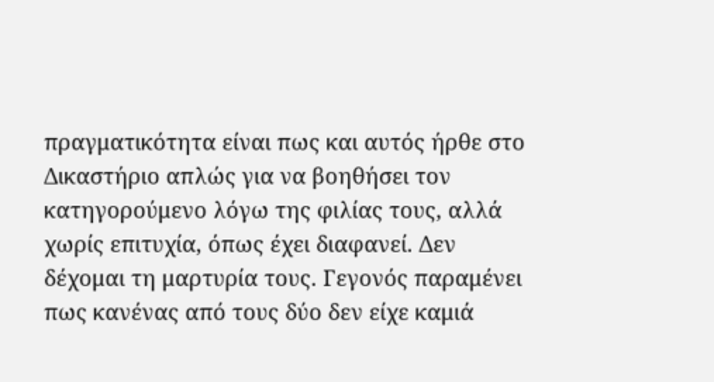πραγματικότητα είναι πως και αυτός ήρθε στο Δικαστήριο απλώς για να βοηθήσει τον κατηγορούμενο λόγω της φιλίας τους, αλλά χωρίς επιτυχία, όπως έχει διαφανεί. Δεν δέχομαι τη μαρτυρία τους. Γεγονός παραμένει πως κανένας από τους δύο δεν είχε καμιά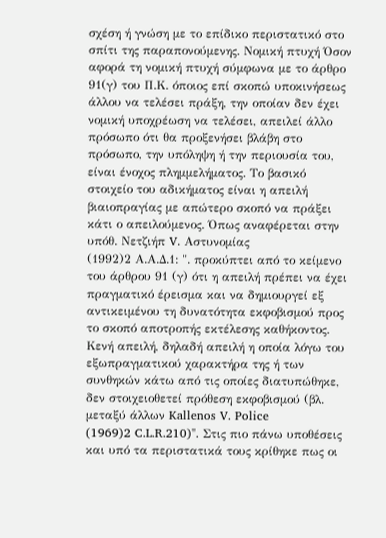σχέση ή γνώση με το επίδικο περιστατικό στο σπίτι της παραπονούμενης. Νομική πτυχή Όσον αφορά τη νομική πτυχή σύμφωνα με το άρθρο 91(γ) του Π.Κ. όποιος επί σκοπώ υποκινήσεως άλλου να τελέσει πράξη, την οποίαν δεν έχει νομική υποχρέωση να τελέσει, απειλεί άλλο πρόσωπο ότι θα προξενήσει βλάβη στο πρόσωπο, την υπόληψη ή την περιουσία του, είναι ένοχος πλημμελήματος. Το βασικό στοιχείο του αδικήματος είναι η απειλή βιαιοπραγίας με απώτερο σκοπό να πράξει κάτι ο απειλούμενος. Όπως αναφέρεται στην υπόθ. Νετζιήπ V. Αστυνομίας
(1992)2 Α.Α.Δ.1: ". προκύπτει από το κείμενο του άρθρου 91 (γ) ότι η απειλή πρέπει να έχει πραγματικό έρεισμα και να δημιουργεί εξ αντικειμένου τη δυνατότητα εκφοβισμού προς το σκοπό αποτροπής εκτέλεσης καθήκοντος. Κενή απειλή, δηλαδή απειλή η οποία λόγω του εξωπραγματικού χαρακτήρα της ή των συνθηκών κάτω από τις οποίες διατυπώθηκε, δεν στοιχειοθετεί πρόθεση εκφοβισμού (βλ. μεταξύ άλλων Kallenos V. Police
(1969)2 C.L.R.210)". Στις πιο πάνω υποθέσεις και υπό τα περιστατικά τους κρίθηκε πως οι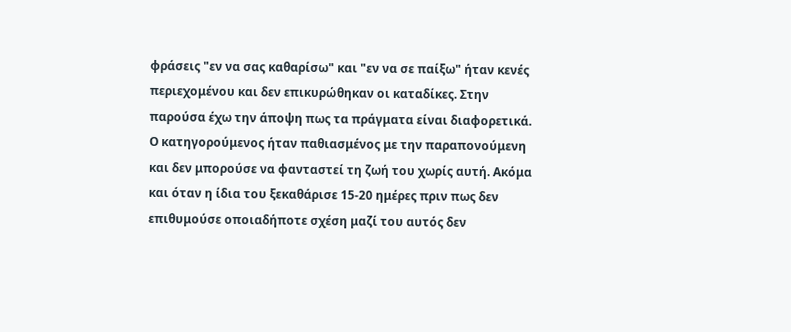φράσεις "εν να σας καθαρίσω" και "εν να σε παίξω" ήταν κενές περιεχομένου και δεν επικυρώθηκαν οι καταδίκες. Στην παρούσα έχω την άποψη πως τα πράγματα είναι διαφορετικά. Ο κατηγορούμενος ήταν παθιασμένος με την παραπονούμενη και δεν μπορούσε να φανταστεί τη ζωή του χωρίς αυτή. Ακόμα και όταν η ίδια του ξεκαθάρισε 15-20 ημέρες πριν πως δεν επιθυμούσε οποιαδήποτε σχέση μαζί του αυτός δεν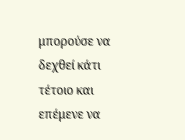μπορούσε να δεχθεί κάτι τέτοιο και επέμενε να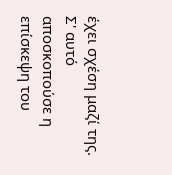έχει σχέση μαζί της. Σ' αυτό αποσκοπούσε η επίσκεψη του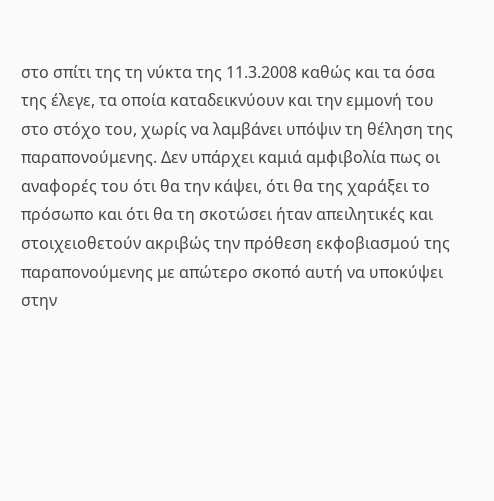στο σπίτι της τη νύκτα της 11.3.2008 καθώς και τα όσα της έλεγε, τα οποία καταδεικνύουν και την εμμονή του στο στόχο του, χωρίς να λαμβάνει υπόψιν τη θέληση της παραπονούμενης. Δεν υπάρχει καμιά αμφιβολία πως οι αναφορές του ότι θα την κάψει, ότι θα της χαράξει το πρόσωπο και ότι θα τη σκοτώσει ήταν απειλητικές και στοιχειοθετούν ακριβώς την πρόθεση εκφοβιασμού της παραπονούμενης με απώτερο σκοπό αυτή να υποκύψει στην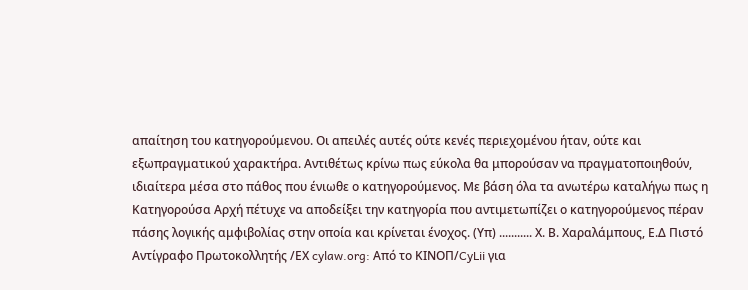απαίτηση του κατηγορούμενου. Οι απειλές αυτές ούτε κενές περιεχομένου ήταν, ούτε και εξωπραγματικού χαρακτήρα. Αντιθέτως κρίνω πως εύκολα θα μπορούσαν να πραγματοποιηθούν, ιδιαίτερα μέσα στο πάθος που ένιωθε ο κατηγορούμενος. Με βάση όλα τα ανωτέρω καταλήγω πως η Κατηγορούσα Αρχή πέτυχε να αποδείξει την κατηγορία που αντιμετωπίζει ο κατηγορούμενος πέραν πάσης λογικής αμφιβολίας στην οποία και κρίνεται ένοχος. (Υπ) ........... Χ. Β. Χαραλάμπους, Ε.Δ Πιστό Αντίγραφο Πρωτοκολλητής /ΕΧ cylaw.org: Από το ΚΙΝOΠ/CyLii για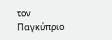τον Παγκύπριο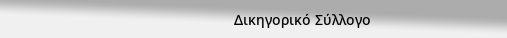Δικηγορικό Σύλλογο